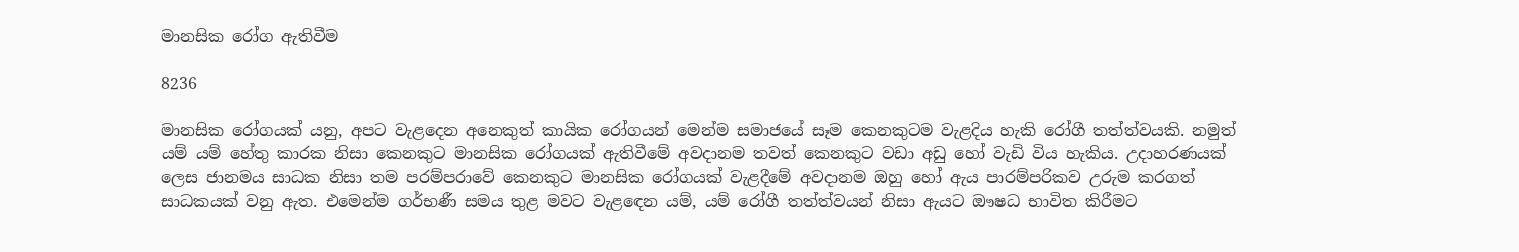මානසික රෝග ඇතිවීම

8236

මානසික රෝගයක් යනු, අපට වැළදෙන අනෙකුත් කායික රෝගයන් මෙන්ම සමාජයේ සෑම කෙනකුටම වැළදිය හැකි රෝගී තත්ත්වයකි. නමුත් යම් යම් හේතු කාරක නිසා කෙනකුට මානසික රෝගයක් ඇතිවීමේ අවදානම තවත් කෙනකුට වඩා අඩු හෝ වැඩි විය හැකිය. උදාහරණයක් ලෙස ජානමය සාධක නිසා තම පරම්පරාවේ කෙනකුට මානසික රෝගයක් වැළදීමේ අවදානම ඔහු හෝ ඇය පාරම්පරිකව උරුම කරගත් සාධකයක් වනු ඇත. එමෙන්ම ගර්භණී සමය තුළ මවට වැළඳෙන යම්, යම් රෝගී තත්ත්වයන් නිසා ඇයට ඖෂධ භාවිත කිරීමට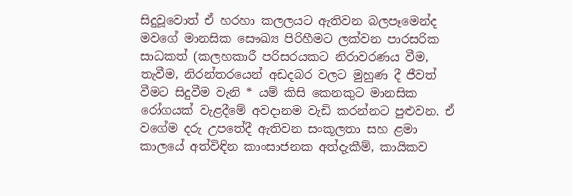සිදුවූවොත් ඒ හරහා කලලයට ඇතිවන බලපෑමෙන්ද මවගේ මානසික සෞඛ්‍ය පිරිහීමට ලක්වන පාරසරික සාධකත් (කලහකාරී පරිසරයකට නිරාවරණය වීම, තැවීම, නිරන්තරයෙන් අඩදබර වලට මුහුණ දී ජීවත් වීමට සිදුවීම වැනි * යම් කිසි කෙනකුට මානසික රෝගයක් වැළදීමේ අවදානම වැඩි කරන්නට පුළුවන. ඒ වගේම දරු උපතේදී ඇතිවන සංකූලතා සහ ළමා කාලයේ අත්විඳින කාංසාජනක අත්දැකීම්, කායිකව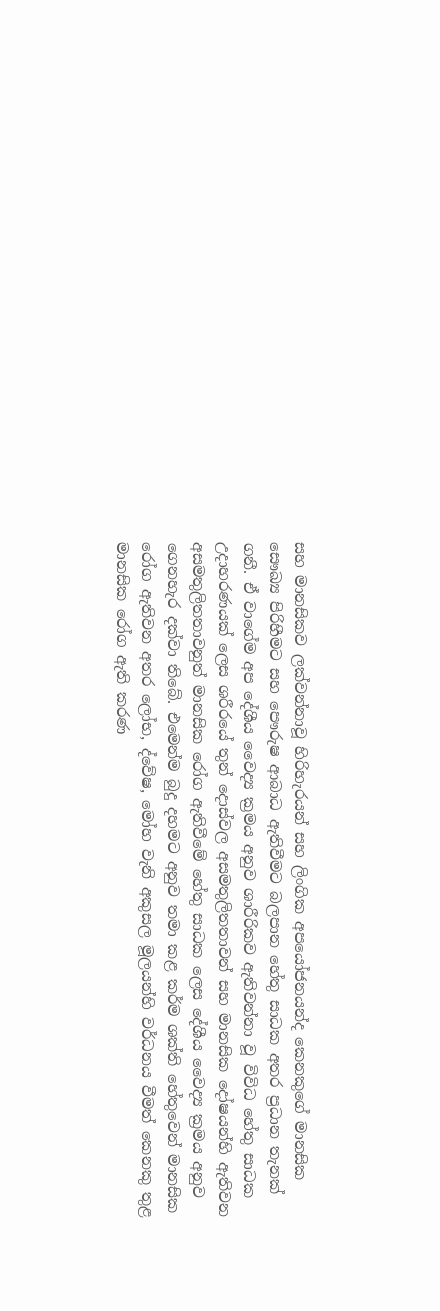සහ මානසිකව ලක්වන්නාවූ හිරිහැරයන් සහ ලිංගික අපයෝජනයන්ද කෙනකුගේ මානසික සෞඛ්‍ය පිරිහීමට සහ පෞරුෂ ආබාධ ඇතිවීමට බලපාන හේතු සාධක අතර ප්‍රධාන තැනක් ගනී. ඒ වාගේම අප දේශීය වෛද්‍ය ක්‍රමය අනුව ශාරීරිකව ඇතිවන්නා වූ විවිධ හේතු සාධක උදාහරණයක් ලෙස ශරීරයේ තුන් දොස්වල අසමතුලිතතාවන් සහ මානසික දෝෂයන්හි ඇතිවන අසමතුලිතතාවනුත් මානසික රෝග ඇතිවීමේ හේතු සාධක ලෙස දේශීය වෛද්‍ය ක්‍රමය අනුව ගෙනහැර දක්වා තිබේ. එමෙන්ම බුදු දහමට අනුව තමා කළ කර්ම ශක්ති හේතුවෙන් මානසික රෝග ඇතිවන අතර ලෝභ, ද්වේෂ, මෝහ වැනි අකුසල මූලයන්හි වර්ධනය වීමත් කෙනකු තුළ මානසික රෝග ඇති කරණ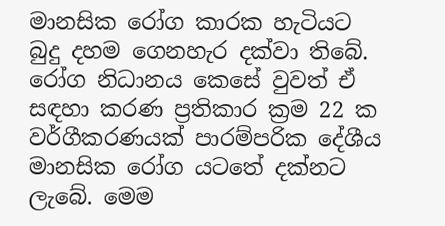මානසික රෝග කාරක හැටියට බුදු දහම ගෙනහැර දක්වා තිබේ. රෝග නිධානය කෙසේ වුවත් ඒ සඳහා කරණ ප්‍රතිකාර ක්‍රම 22 ක වර්ගීකරණයක් පාරම්පරික දේශීය මානසික රෝග යටතේ දක්නට ලැබේ. මෙම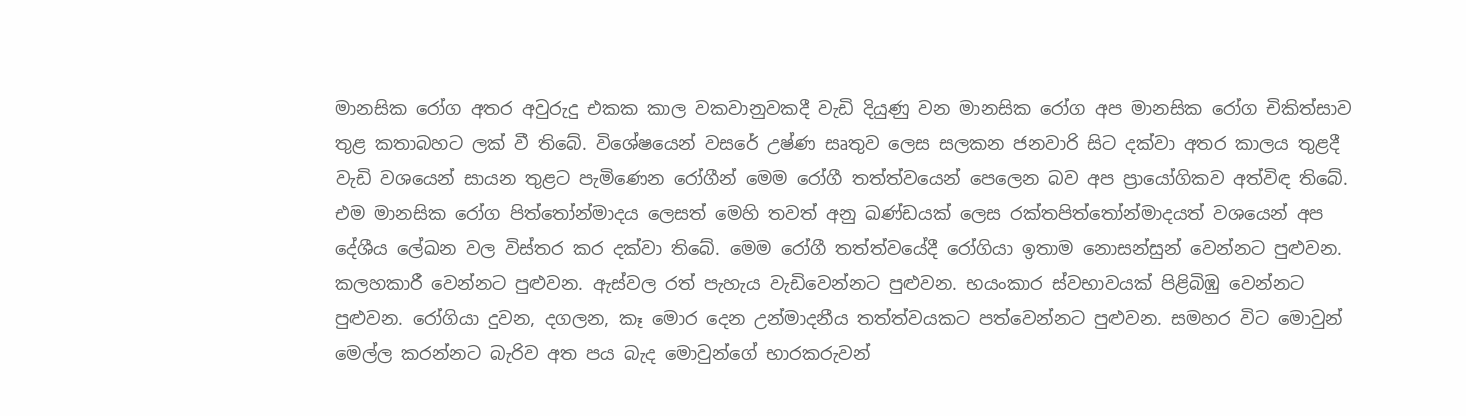මානසික රෝග අතර අවුරුදු එකක කාල වකවානුවකදී වැඩි දියුණු වන මානසික රෝග අප මානසික රෝග චිකිත්සාව තුළ කතාබහට ලක් වී තිබේ. විශේෂයෙන් වසරේ උෂ්ණ සෘතුව ලෙස සලකන ජනවාරි සිට දක්වා අතර කාලය තුළදී වැඩි වශයෙන් සායන තුළට පැමිණෙන රෝගීන් මෙම රෝගී තත්ත්වයෙන් පෙලෙන බව අප ප්‍රායෝගිකව අත්විඳ තිබේ. එම මානසික රෝග පිත්තෝන්මාදය ලෙසත් මෙහි තවත් අනු ඛණ්ඩයක් ලෙස රක්තපිත්තෝන්මාදයත් වශයෙන් අප දේශීය ලේඛන වල විස්තර කර දක්වා තිබේ. මෙම රෝගී තත්ත්වයේදී රෝගියා ඉතාම නොසන්සුන් වෙන්නට පුළුවන. කලහකාරී වෙන්නට පුළුවන. ඇස්වල රත් පැහැය වැඩිවෙන්නට පුළුවන. භයංකාර ස්වභාවයක් පිළිබිඹු වෙන්නට පුළුවන. රෝගියා දුවන, දගලන, කෑ මොර දෙන උන්මාදනීය තත්ත්වයකට පත්වෙන්නට පුළුවන. සමහර විට මොවුන් මෙල්ල කරන්නට බැරිව අත පය බැද මොවුන්ගේ භාරකරුවන්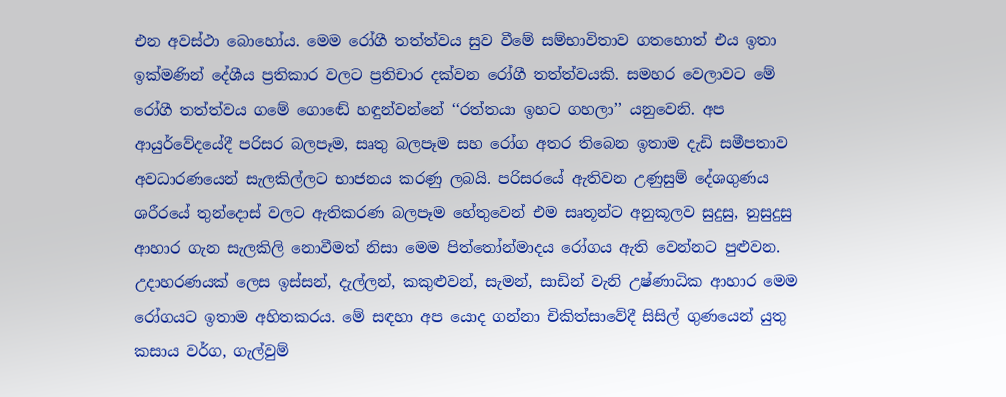එන අවස්ථා බොහෝය. මෙම රෝගී තත්ත්වය සුව වීමේ සම්භාවිතාව ගතහොත් එය ඉතා ඉක්මණින් දේශීය ප්‍රතිකාර වලට ප්‍රතිචාර දක්වන රෝගී තත්ත්වයකි. සමහර වෙලාවට මේ රෝගී තත්ත්වය ගමේ ගොඬේ හඳුන්වන්නේ ‘‘රත්තයා ඉහට ගහලා’’ යනුවෙනි. අප ආයුර්වේදයේදී පරිසර බලපෑම, සෘතු බලපෑම සහ රෝග අතර තිබෙන ඉතාම දැඩි සමීපතාව අවධාරණයෙන් සැලකිල්ලට භාජනය කරණු ලබයි. පරිසරයේ ඇතිවන උණුසුම් දේශගුණය ශරීරයේ තුන්දොස් වලට ඇතිකරණ බලපෑම හේතුවෙන් එම සෘතූන්ට අනුකූලව සුදුසු, නුසුදුසු ආහාර ගැන සැලකිලි නොවීමත් නිසා මෙම පිත්තෝන්මාදය රෝගය ඇති වෙන්නට පුළුවන. උදාහරණයක් ලෙස ඉස්සන්, දැල්ලන්, කකුළුවන්, සැමන්, සාඩින් වැනි උෂ්ණාධික ආහාර මෙම රෝගයට ඉතාම අහිතකරය. මේ සඳහා අප යොද ගන්නා චිකිත්සාවේදී සිසිල් ගුණයෙන් යුතු කසාය වර්ග, ගැල්වුම්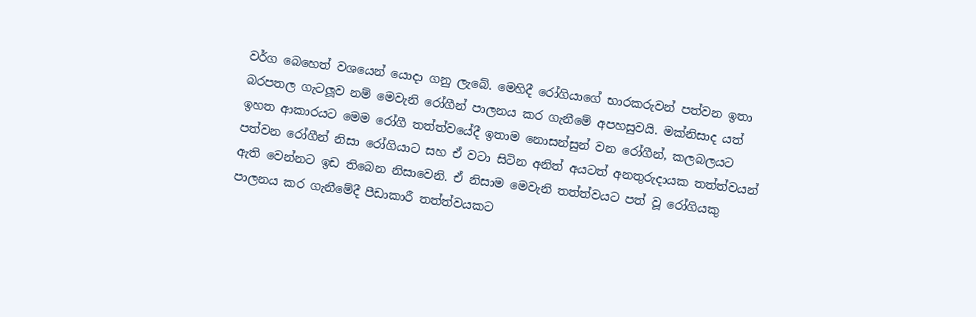වර්ග බෙහෙත් වශයෙන් යොදා ගනු ලැබේ. මෙහිදී රෝගියාගේ භාරකරුවන් පත්වන ඉතා බරපතල ගැටලූව නම් මෙවැනි රෝගීන් පාලනය කර ගැනීමේ අපහසුවයි. මක්නිසාද යත් ඉහත ආකාරයට මෙම රෝගී තත්ත්වයේදී ඉතාම නොසන්සුන් වන රෝගීන්, කලබලයට පත්වන රෝගීන් නිසා රෝගියාට සහ ඒ වටා සිටින අනිත් අයටත් අනතුරුදායක තත්ත්වයන් ඇති වෙන්නට ඉඩ තිබෙන නිසාවෙනි. ඒ නිසාම මෙවැනි තත්ත්වයට පත් වූ රෝගියකු පාලනය කර ගැනීමේදී පීඩාකාරී තත්ත්වයකට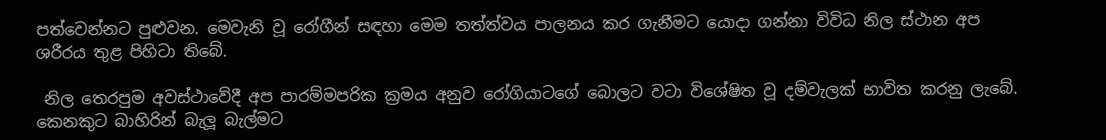පත්වෙන්නට පුළුවන. මෙවැනි වූ රෝගීන් සඳහා මෙම තත්ත්වය පාලනය කර ගැනීමට යොදා ගන්නා විවිධ නිල ස්ථාන අප ශරීරය තුළ පිහිටා තිබේ.

 නිල තෙරපුම අවස්ථාවේදී අප පාරම්මපරික ක්‍රමය අනුව රෝගියාටගේ බොලට වටා විශේෂිත වූ දම්වැලක් භාවිත කරනු ලැබේ. කෙනකුට බාහිරින් බැලූ බැල්මට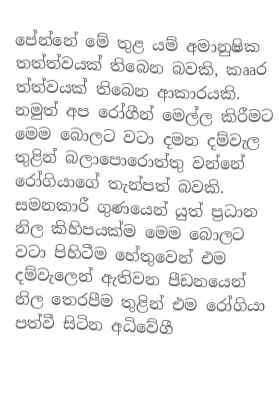පේන්නේ මේ තුළ යම් අමානුෂික තත්ත්වයක් තිබෙන බවකි, කෲර ත්ත්වයක් තිබෙන ආකාරයකි. නමුත් අප රෝගීන් මෙල්ල කිරීමට මෙම බොලට වටා දමන දම්වැල තුළින් බලාපොරොත්තු වන්නේ රෝගියාගේ තැන්පත් බවකි. සමනකාරී ගුණයෙන් යුත් ප්‍රධාන නිල කිහිපයක්ම මෙම බොලට වටා පිහිටීම හේතුවෙන් එම දම්වැලෙන් ඇතිවන පීඩනයෙන් නිල තෙරපීම තුළින් එම රෝගියා පත්වී සිටින අධිවේගී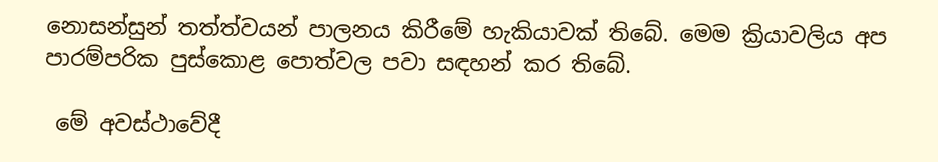නොසන්සුන් තත්ත්වයන් පාලනය කිරීමේ හැකියාවක් තිබේ. මෙම ක්‍රියාවලිය අප පාරම්පරික පුස්කොළ පොත්වල පවා සඳහන් කර තිබේ.

 මේ අවස්ථාවේදී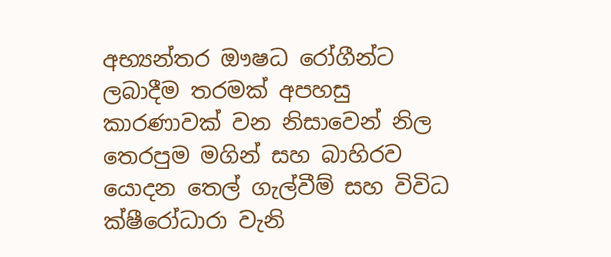අභ්‍යන්තර ඖෂධ රෝගීන්ට ලබාදීම තරමක් අපහසු කාරණාවක් වන නිසාවෙන් නිල තෙරපුම මගින් සහ බාහිරව යොදන තෙල් ගැල්වීම් සහ විවිධ ක්ෂීරෝධාරා වැනි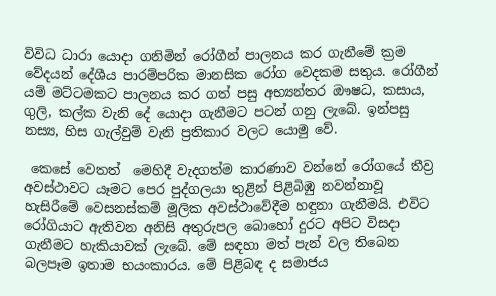විවිධ ධාරා යොදා ගනිමින් රෝගීන් පාලනය කර ගැනීමේ ක්‍රම වේදයන් දේශීය පාරම්පරික මානසික රෝග වෙදකම සතුය. රෝගීන් යම් මට්ටමකට පාලනය කර ගත් පසු අභ්‍යන්තර ඖෂධ, කසාය, ගුලි, කල්ක වැනි දේ යොදා ගැනීමට පටන් ගනු ලැබේ. ඉන්පසු නස්‍ය, හිස ගැල්වුම් වැනි ප්‍රතිකාර වලට යොමු වේ.

 කෙසේ වෙතත්  මෙහිදී වැදගත්ම කාරණාව වන්නේ රෝගයේ තීව්‍ර අවස්ථාවට යෑමට පෙර පුද්ගලයා තුළින් පිළිබිඹු නවන්නාවූ හැසිරීමේ වෙසනස්කම් මූලික අවස්ථාවේදීම හඳුනා ගැනීමයි. එවිට රෝගියාට ඇතිවන අනිසි අතුරුපල බොහෝ දුරට අපිට විසදා ගැනීමට හැකියාවක් ලැබේ. මේ සඳහා මත් පැන් වල තිබෙන බලපෑම ඉතාම භයංකාරය. මේ පිළිබඳ ද සමාජය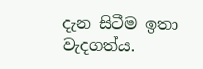දැන සිටීම ඉතා වැදගත්ය.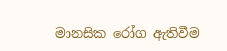මානසික රෝග ඇතිවීම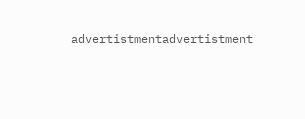advertistmentadvertistment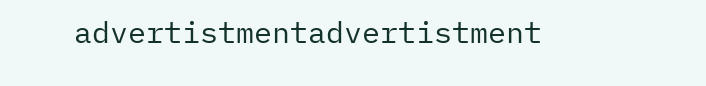advertistmentadvertistment